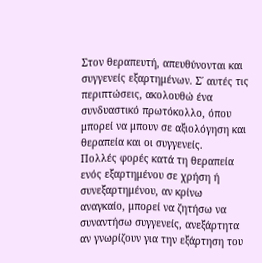Στον θεραπευτή, απευθύνονται και συγγενείς εξαρτημένων. Σ΄ αυτές τις περιπτώσεις, ακολουθώ ένα συνδυαστικό πρωτόκολλο, όπου μπορεί να μπουν σε αξιολόγηση και θεραπεία και οι συγγενείς.
Πολλές φορές κατά τη θεραπεία ενός εξαρτημένου σε χρήση ή συνεξαρτημένου, αν κρίνω αναγκαίο, μπορεί να ζητήσω να συναντήσω συγγενείς, ανεξάρτητα αν γνωρίζουν για την εξάρτηση του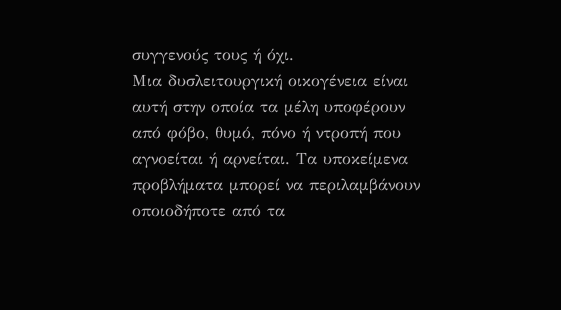συγγενούς τους ή όχι.
Μια δυσλειτουργική οικογένεια είναι αυτή στην οποία τα μέλη υποφέρουν από φόβο, θυμό, πόνο ή ντροπή που αγνοείται ή αρνείται. Τα υποκείμενα προβλήματα μπορεί να περιλαμβάνουν οποιοδήποτε από τα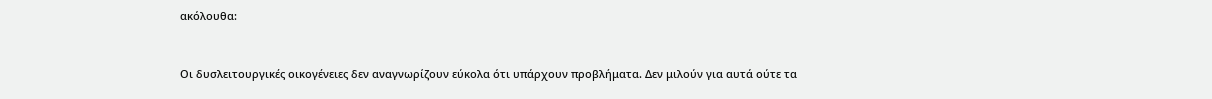ακόλουθα:


Οι δυσλειτουργικές οικογένειες δεν αναγνωρίζουν εύκολα ότι υπάρχουν προβλήματα. Δεν μιλούν για αυτά ούτε τα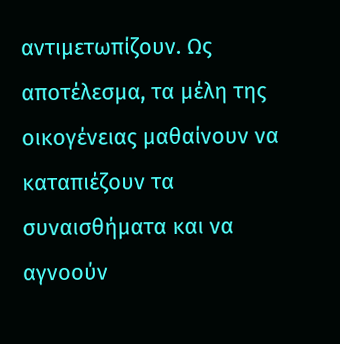αντιμετωπίζουν. Ως αποτέλεσμα, τα μέλη της οικογένειας μαθαίνουν να καταπιέζουν τα συναισθήματα και να αγνοούν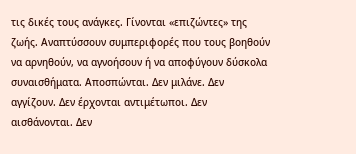τις δικές τους ανάγκες. Γίνονται «επιζώντες» της ζωής. Αναπτύσσουν συμπεριφορές που τους βοηθούν να αρνηθούν, να αγνοήσουν ή να αποφύγουν δύσκολα συναισθήματα. Αποσπώνται. Δεν μιλάνε. Δεν αγγίζουν. Δεν έρχονται αντιμέτωποι. Δεν αισθάνονται. Δεν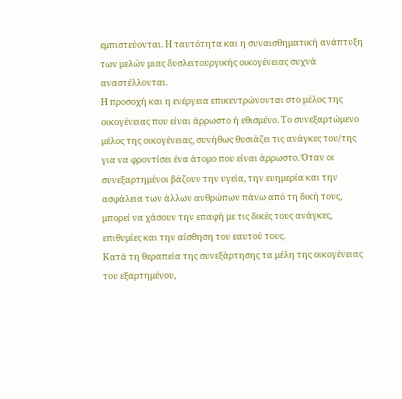εμπιστεύονται. Η ταυτότητα και η συναισθηματική ανάπτυξη των μελών μιας δυσλειτουργικής οικογένειας συχνά αναστέλλονται.
Η προσοχή και η ενέργεια επικεντρώνονται στο μέλος της οικογένειας που είναι άρρωστο ή εθισμένο. Το συνεξαρτώμενο μέλος της οικογένειας, συνήθως θυσιάζει τις ανάγκες του/της για να φροντίσει ένα άτομο που είναι άρρωστο. Όταν οι συνεξαρτημένοι βάζουν την υγεία, την ευημερία και την ασφάλεια των άλλων ανθρώπων πάνω από τη δική τους, μπορεί να χάσουν την επαφή με τις δικές τους ανάγκες, επιθυμίες και την αίσθηση του εαυτού τους.
Κατά τη θεραπεία της συνεξάρτησης τα μέλη της οικογένειας του εξαρτημένου,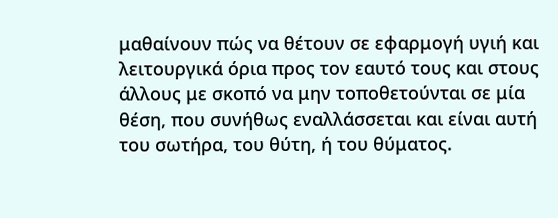μαθαίνουν πώς να θέτουν σε εφαρμογή υγιή και λειτουργικά όρια προς τον εαυτό τους και στους άλλους με σκοπό να μην τοποθετούνται σε μία θέση, που συνήθως εναλλάσσεται και είναι αυτή του σωτήρα, του θύτη, ή του θύματος.